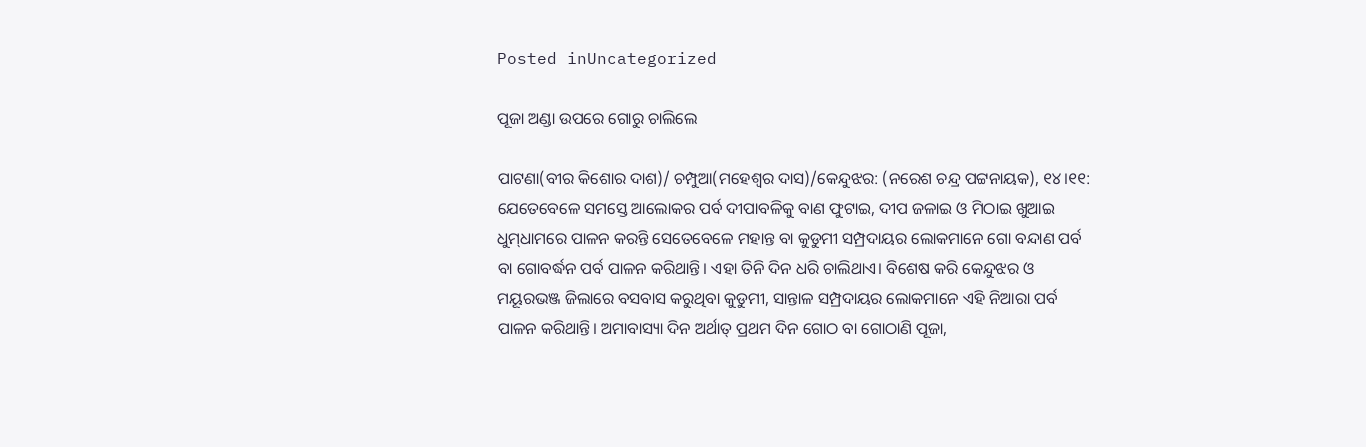Posted inUncategorized

ପୂଜା ଅଣ୍ଡା ଉପରେ ଗୋରୁ ଚାଲିଲେ

ପାଟଣା(ବୀର କିଶୋର ଦାଶ)/ ଚମ୍ପୁଆ(ମହେଶ୍ୱର ଦାସ)/କେନ୍ଦୁଝର: (ନରେଶ ଚନ୍ଦ୍ର ପଟ୍ଟନାୟକ), ୧୪।୧୧: ଯେତେବେଳେ ସମସ୍ତେ ଆଲୋକର ପର୍ବ ଦୀପାବଳିକୁ ବାଣ ଫୁଟାଇ, ଦୀପ ଜଳାଇ ଓ ମିଠାଇ ଖୁଆଇ ଧୁମ୍‌ଧାମରେ ପାଳନ କରନ୍ତି ସେତେବେଳେ ମହାନ୍ତ ବା କୁଡୁମୀ ସମ୍ପ୍ରଦାୟର ଲୋକମାନେ ଗୋ ବନ୍ଦାଣ ପର୍ବ ବା ଗୋବର୍ଦ୍ଧନ ପର୍ବ ପାଳନ କରିଥାନ୍ତି। ଏହା ତିନି ଦିନ ଧରି ଚାଲିଥାଏ। ବିଶେଷ କରି କେନ୍ଦୁଝର ଓ ମୟୂରଭଞ୍ଜ ଜିଲାରେ ବସବାସ କରୁଥିବା କୁଡୁମୀ, ସାନ୍ତାଳ ସମ୍ପ୍ରଦାୟର ଲୋକମାନେ ଏହି ନିଆରା ପର୍ବ ପାଳନ କରିଥାନ୍ତି। ଅମାବାସ୍ୟା ଦିନ ଅର୍ଥାତ୍‌ ପ୍ରଥମ ଦିନ ଗୋଠ ବା ଗୋଠାଣି ପୂଜା,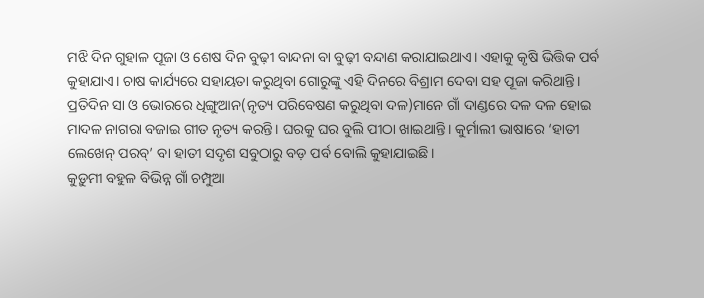ମଝି ଦିନ ଗୁହାଳ ପୂଜା ଓ ଶେଷ ଦିନ ବୁଢ଼ୀ ବାନ୍ଦନା ବା ବୁଢ଼ୀ ବନ୍ଦାଣ କରାଯାଇଥାଏ। ଏହାକୁ କୃଷି ଭିତ୍ତିକ ପର୍ବ କୁହାଯାଏ। ଚାଷ କାର୍ଯ୍ୟରେ ସହାୟତା କରୁଥିବା ଗୋରୁଙ୍କୁ ଏହି ଦିନରେ ବିଶ୍ରାମ ଦେବା ସହ ପୂଜା କରିଥାନ୍ତି। ପ୍ରତିଦିନ ସା ଓ ଭୋରରେ ଧିଙ୍ଗୁଆନ(ନୃତ୍ୟ ପରିବେଷଣ କରୁଥିବା ଦଳ)ମାନେ ଗାଁ ଦାଣ୍ଡରେ ଦଳ ଦଳ ହୋଇ ମାଦଳ ନାଗରା ବଜାଇ ଗୀତ ନୃତ୍ୟ କରନ୍ତି। ଘରକୁ ଘର ବୁଲି ପୀଠା ଖାଇଥାନ୍ତି। କୁର୍ମାଲୀ ଭାଷାରେ ‘ହାତୀ ଲେଖେନ୍‌ ପରବ୍‌’ ବା ହାତୀ ସଦୃଶ ସବୁଠାରୁ ବଡ଼ ପର୍ବ ବୋଲି କୁହାଯାଇଛି।
କୁଡ଼ୁମୀ ବହୁଳ ବିଭିନ୍ନ ଗାଁ ଚମ୍ପୁଆ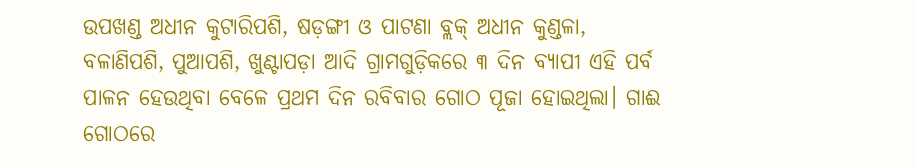ଉପଖଣ୍ଡ ଅଧୀନ କୁଟାରିପଶି, ଷଡ଼ଙ୍ଗୀ ଓ ପାଟଣା ବ୍ଲକ୍‌ ଅଧୀନ କୁଣ୍ଡଳା, ବଳାଣିପଶି, ପୁଆପଶି, ଖୁଣ୍ଟାପଡ଼ା ଆଦି ଗ୍ରାମଗୁଡ଼ିକରେ ୩ ଦିନ ବ୍ୟାପୀ ଏହି ପର୍ବ ପାଳନ ହେଉଥିବା ବେଳେ ପ୍ରଥମ ଦିନ ରବିବାର ଗୋଠ ପୂଜା ହୋଇଥିଲା। ଗାଈ ଗୋଠରେ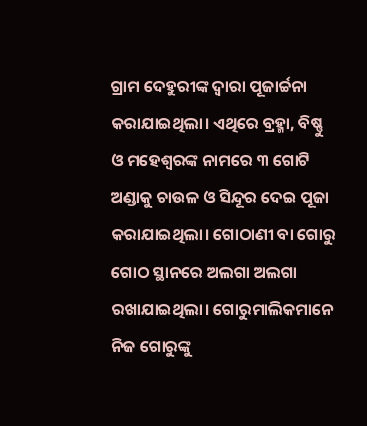ଗ୍ରାମ ଦେହୁରୀଙ୍କ ଦ୍ୱାରା ପୂଜାର୍ଚ୍ଚନା କରାଯାଇଥିଲା। ଏଥିରେ ବ୍ରହ୍ମା, ବିଷ୍ଣୁ ଓ ମହେଶ୍ୱରଙ୍କ ନାମରେ ୩ ଗୋଟି ଅଣ୍ଡାକୁ ଚାଉଳ ଓ ସିନ୍ଦୂର ଦେଇ ପୂଜା କରାଯାଇଥିଲା। ଗୋଠାଣୀ ବା ଗୋରୁ ଗୋଠ ସ୍ଥାନରେ ଅଲଗା ଅଲଗା ରଖାଯାଇଥିଲା। ଗୋରୁମାଲିକମାନେ ନିଜ ଗୋରୁଙ୍କୁ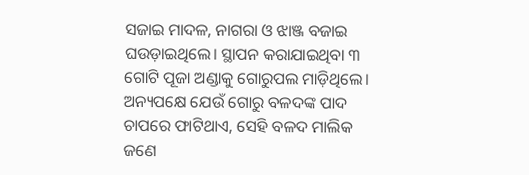ସଜାଇ ମାଦଳ, ନାଗରା ଓ ଝାଞ୍ଜ ବଜାଇ ଘଉଡ଼ାଇଥିଲେ। ସ୍ଥାପନ କରାଯାଇଥିବା ୩ ଗୋଟି ପୂଜା ଅଣ୍ଡାକୁ ଗୋରୁପଲ ମାଡ଼ିଥିଲେ। ଅନ୍ୟପକ୍ଷେ ଯେଉଁ ଗୋରୁ ବଳଦଙ୍କ ପାଦ ଚାପରେ ଫାଟିଥାଏ, ସେହି ବଳଦ ମାଲିକ ଜଣେ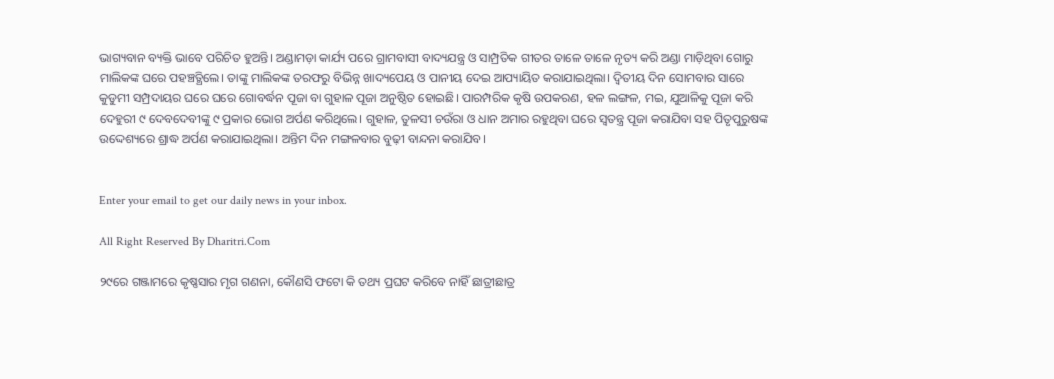ଭାଗ୍ୟବାନ ବ୍ୟକ୍ତି ଭାବେ ପରିଚିତ ହୁଅନ୍ତି। ଅଣ୍ଡାମଡ଼ା କାର୍ଯ୍ୟ ପରେ ଗ୍ରାମବାସୀ ବାଦ୍ୟଯନ୍ତ୍ର ଓ ସାମ୍ପ୍ରତିକ ଗୀତର ତାଳେ ତାଳେ ନୃତ୍ୟ କରି ଅଣ୍ଡା ମାଡ଼ିଥିବା ଗୋରୁ ମାଲିକଙ୍କ ଘରେ ପହଞ୍ଚତ୍ଥିଲେ। ତାଙ୍କୁ ମାଲିକଙ୍କ ତରଫରୁ ବିଭିନ୍ନ ଖାଦ୍ୟପେୟ ଓ ପାନୀୟ ଦେଇ ଆପ୍ୟାୟିତ କରାଯାଇଥିଲା। ଦ୍ୱିତୀୟ ଦିନ ସୋମବାର ସାରେ କୁଡୁମୀ ସମ୍ପ୍ରଦାୟର ଘରେ ଘରେ ଗୋବର୍ଦ୍ଧନ ପୂଜା ବା ଗୁହାଳ ପୂଜା ଅନୁଷ୍ଠିତ ହୋଇଛି। ପାରମ୍ପରିକ କୃଷି ଉପକରଣ, ହଳ ଲଙ୍ଗଳ, ମଇ, ଯୁଆଳିକୁ ପୂଜା କରି ଦେହୁରୀ ୯ ଦେବଦେବୀଙ୍କୁ ୯ ପ୍ରକାର ଭୋଗ ଅର୍ପଣ କରିଥିଲେ। ଗୁହାଳ, ତୁଳସୀ ଚଉଁରା ଓ ଧାନ ଅମାର ରହୁଥିବା ଘରେ ସ୍ବତନ୍ତ୍ର ପୂଜା କରାଯିବା ସହ ପିତୃପୁରୁଷଙ୍କ ଉଦ୍ଦେଶ୍ୟରେ ଶ୍ରାଦ୍ଧ ଅର୍ପଣ କରାଯାଇଥିଲା। ଅନ୍ତିମ ଦିନ ମଙ୍ଗଳବାର ବୁଢ଼ୀ ବାନ୍ଦନା କରାଯିବ।


Enter your email to get our daily news in your inbox.

All Right Reserved By Dharitri.Com

୨୯ରେ ଗଞ୍ଜାମରେ କୃଷ୍ଣସାର ମୃଗ ଗଣନା, କୌଣସି ଫଟୋ କି ତଥ୍ୟ ପ୍ରଘଟ କରିବେ ନାହିଁ ଛାତ୍ରୀଛାତ୍ର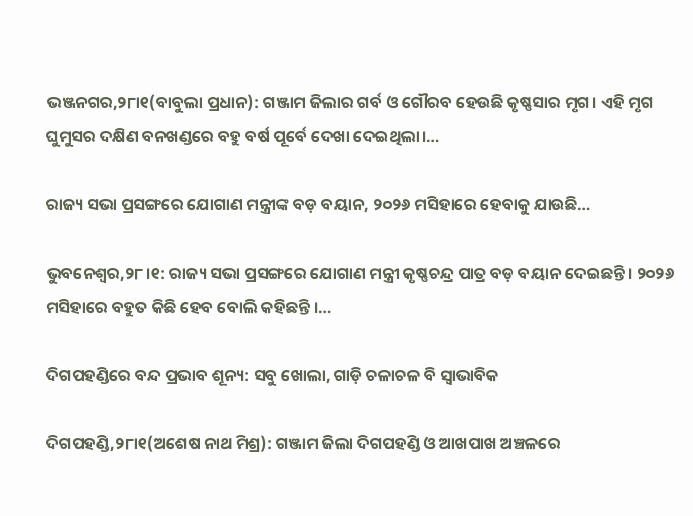ଭଞ୍ଜନଗର,୨୮ା୧(ବାବୁଲା ପ୍ରଧାନ): ଗଞ୍ଜାମ ଜିଲାର ଗର୍ବ ଓ ଗୌରବ ହେଉଛି କୃଷ୍ଣସାର ମୃଗ। ଏହି ମୃଗ ଘୁମୁସର ଦକ୍ଷିଣ ବନଖଣ୍ଡରେ ବହୁ ବର୍ଷ ପୂର୍ବେ ଦେଖା ଦେଇଥିଲା।…

ରାଜ୍ୟ ସଭା ପ୍ରସଙ୍ଗରେ ଯୋଗାଣ ମନ୍ତ୍ରୀଙ୍କ ବଡ଼ ବୟାନ, ୨୦୨୬ ମସିହାରେ ହେବାକୁ ଯାଉଛି…

ଭୁବନେଶ୍ବର,୨୮।୧: ରାଜ୍ୟ ସଭା ପ୍ରସଙ୍ଗରେ ଯୋଗାଣ ମନ୍ତ୍ରୀ କୃଷ୍ଣଚନ୍ଦ୍ର ପାତ୍ର ବଡ଼ ବୟାନ ଦେଇଛନ୍ତି । ୨୦୨୬ ମସିହାରେ ବହୁତ କିଛି ହେବ ବୋଲି କହିଛନ୍ତି ।…

ଦିଗପହଣ୍ଡିରେ ବନ୍ଦ ପ୍ରଭାବ ଶୂନ୍ୟ: ସବୁ ଖୋଲା, ଗାଡ଼ି ଚଳାଚଳ ବି ସ୍ବାଭାବିକ

ଦିଗପହଣ୍ଡି,୨୮ା୧(ଅଶେଷ ନାଥ ମିଶ୍ର): ଗଞ୍ଜାମ ଜିଲା ଦିଗପହଣ୍ଡି ଓ ଆଖପାଖ ଅଞ୍ଚଳରେ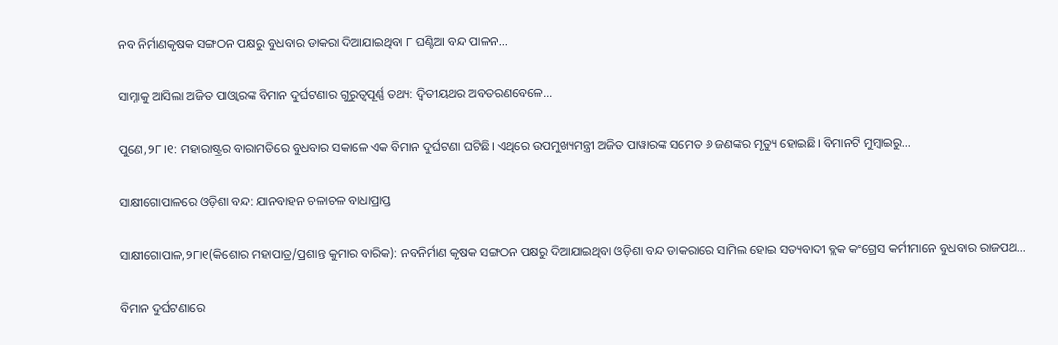ନବ ନିର୍ମାଣକୃଷକ ସଙ୍ଗଠନ ପକ୍ଷରୁ ବୁଧବାର ଡାକରା ଦିଆଯାଇଥିବା ୮ ଘଣ୍ଟିଆ ବନ୍ଦ ପାଳନ…

ସାମ୍ନାକୁ ଆସିଲା ଅଜିତ ପାଓ୍ବାରଙ୍କ ବିମାନ ଦୁର୍ଘଟଣାର ଗୁରୁତ୍ୱପୂର୍ଣ୍ଣ ତଥ୍ୟ: ଦ୍ୱିତୀୟଥର ଅବତରଣବେଳେ…

ପୁଣେ,୨୮।୧: ମହାରାଷ୍ଟ୍ରର ବାରାମତିରେ ବୁଧବାର ସକାଳେ ଏକ ବିମାନ ଦୁର୍ଘଟଣା ଘଟିଛି। ଏଥିରେ ଉପମୁଖ୍ୟମନ୍ତ୍ରୀ ଅଜିତ ପାୱାରଙ୍କ ସମେତ ୬ ଜଣଙ୍କର ମୃତ୍ୟୁ ହୋଇଛି। ବିମାନଟି ମୁମ୍ବାଇରୁ…

ସାକ୍ଷୀଗୋପାଳରେ ଓଡ଼ିଶା ବନ୍ଦ: ଯାନବାହନ ଚଳାଚଳ ବାଧାପ୍ରାପ୍ତ

ସାକ୍ଷୀଗୋପାଳ,୨୮ା୧(କିଶୋର ମହାପାତ୍ର/ପ୍ରଶାନ୍ତ କୁମାର ବାରିକ): ନବନିର୍ମାଣ କୃଷକ ସଙ୍ଗଠନ ପକ୍ଷରୁ ଦିଆଯାଇଥିବା ଓଡ଼ିଶା ବନ୍ଦ ଡାକରାରେ ସାମିଲ ହୋଇ ସତ୍ୟବାଦୀ ବ୍ଲକ କଂଗ୍ରେସ କର୍ମୀମାନେ ବୁଧବାର ରାଜପଥ…

ବିମାନ ଦୁର୍ଘଟଣାରେ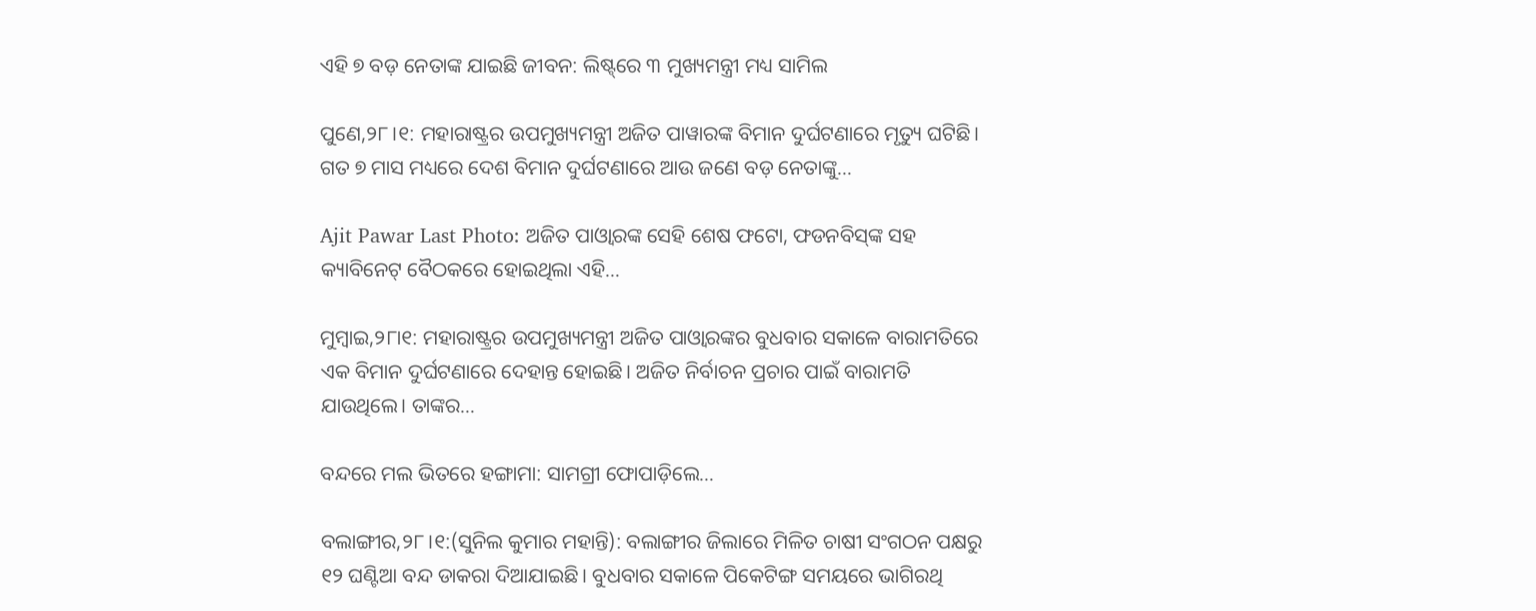ଏହି ୭ ବଡ଼ ନେତାଙ୍କ ଯାଇଛି ଜୀବନ: ଲିଷ୍ଟ୍‌ରେ ୩ ମୁଖ୍ୟମନ୍ତ୍ରୀ ମଧ୍ୟ ସାମିଲ

ପୁଣେ,୨୮।୧: ମହାରାଷ୍ଟ୍ରର ଉପମୁଖ୍ୟମନ୍ତ୍ରୀ ଅଜିତ ପାୱାରଙ୍କ ବିମାନ ଦୁର୍ଘଟଣାରେ ମୃତ୍ୟୁ ଘଟିଛି। ଗତ ୭ ମାସ ମଧ୍ୟରେ ଦେଶ ବିମାନ ଦୁର୍ଘଟଣାରେ ଆଉ ଜଣେ ବଡ଼ ନେତାଙ୍କୁ…

Ajit Pawar Last Photo: ଅଜିତ ପାଓ୍ବାରଙ୍କ ସେହି ଶେଷ ଫଟୋ, ଫଡନବିସ୍‌ଙ୍କ ସହ କ୍ୟାବିନେଟ୍‌ ବୈଠକରେ ହୋଇଥିଲା ଏହି…

ମୁମ୍ବାଇ,୨୮ା୧: ମହାରାଷ୍ଟ୍ରର ଉପମୁଖ୍ୟମନ୍ତ୍ରୀ ଅଜିତ ପାଓ୍ବାରଙ୍କର ବୁଧବାର ସକାଳେ ବାରାମତିରେ ଏକ ବିମାନ ଦୁର୍ଘଟଣାରେ ଦେହାନ୍ତ ହୋଇଛି। ଅଜିତ ନିର୍ବାଚନ ପ୍ରଚାର ପାଇଁ ବାରାମତି ଯାଉଥିଲେ। ତାଙ୍କର…

ବନ୍ଦରେ ମଲ ଭିତରେ ହଙ୍ଗାମା: ସାମଗ୍ରୀ ଫୋପାଡ଼ିଲେ…

ବଲାଙ୍ଗୀର,୨୮।୧:(ସୁନିଲ କୁମାର ମହାନ୍ତି): ବଲାଙ୍ଗୀର ଜିଲାରେ ମିଳିତ ଚାଷୀ ସଂଗଠନ ପକ୍ଷରୁ ୧୨ ଘଣ୍ଟିଆ ବନ୍ଦ ଡାକରା ଦିଆଯାଇଛି। ବୁଧବାର ସକାଳେ ପିକେଟିଙ୍ଗ ସମୟରେ ଭାଗିରଥି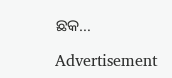ଛକ…

Advertisement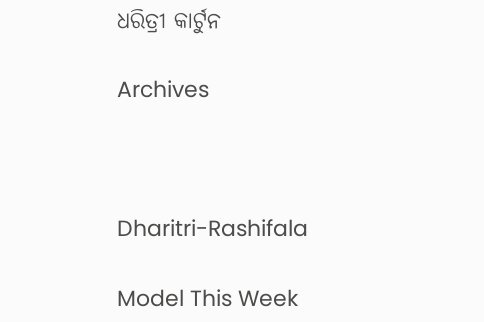ଧରିତ୍ରୀ କାର୍ଟୁନ

Archives



Dharitri-Rashifala

Model This Week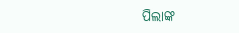ପିଲାଙ୍କ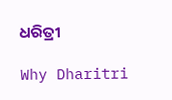ଧରିତ୍ରୀ

Why Dharitri